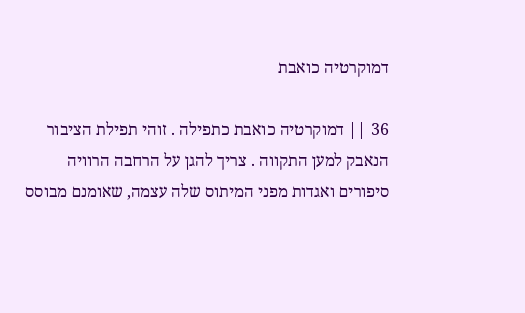דמוקרטיה כואבת

36 || דמוקרטיה כואבת כתפילה . זוהי תפילת הציבור הנאבק למען התקווה . צריך להגן על הרחבה הרוויה סיפורים ואגדות מפני המיתוס שלה עצמה, שאומנם מבוסס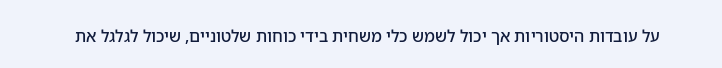על עובדות היסטוריות אך יכול לשמש כלי משחית בידי כוחות שלטוניים, שיכול לגלגל את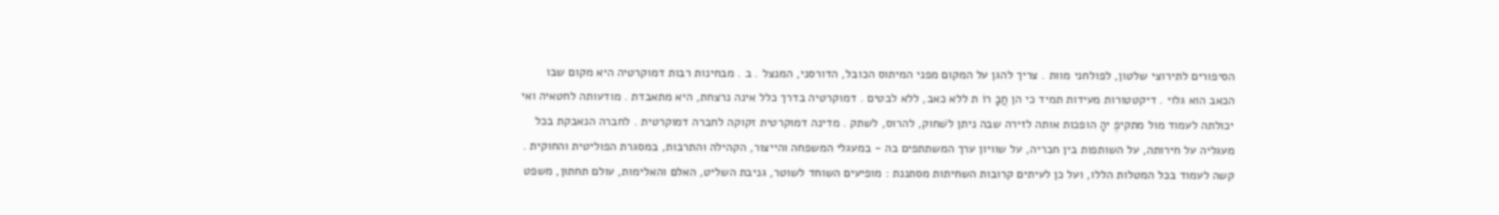הסיפורים לתירוצי שלטון, לפולחני מוות . צריך להגן על המקום מפני המיתוס הכובל, הדורסני, המנצל . ב . מבחינות רבות דמוקרטיה היא מקום שבו הכאב הוא גלוי . דיקטטורות מעידות תמיד כי הן חֲבָ רוֹ ת ללא כאב, ללא לבטים . דמוקרטיה בדרך כלל אינה נרצחת, היא מתאבדת . מודעותה לחטאיה ואי יכולתה לעמוד מול מתקיפֶ יהָ הופכות אותה לזירה שבה ניתן לשׁחוק, להרוס, לשתק . מדינה דמוקרטית זקוקה לחברה דמוקרטית . לחברה הנאבקת בכל מעגליה על חירותה, על השותפות בין חבריה, על שוויון ערך המשתתפים בה - במעגלי המשפחה והייצור, הקהילה והתרבות, במסגרת הפוליטית והחוקית . קשה לעמוד בכל המטלות הללו, ועל כן לעיתים קרובות השחיתות מסתננת : מופיעים השוחד לשוטר, גניבת השליט, האלם והאלימות, עולם תחתון, משפט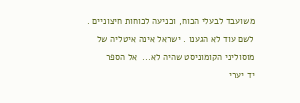משועבד לבעלי הכוח, וכניעה לכוחות חיצוניים . לשם עוד לא הגענו . ישראל אינה איטליה של מוסוליני הקומוניסט שהיה לא...  אל הספר
יד יערי